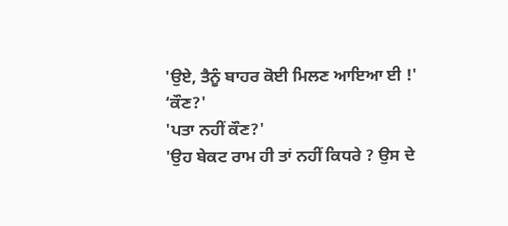'ਉਏ, ਤੈਨੂੰ ਬਾਹਰ ਕੋਈ ਮਿਲਣ ਆਇਆ ਈ !'
‘ਕੌਣ?'
'ਪਤਾ ਨਹੀਂ ਕੌਣ?'
'ਉਹ ਬੇਕਟ ਰਾਮ ਹੀ ਤਾਂ ਨਹੀਂ ਕਿਧਰੇ ? ਉਸ ਦੇ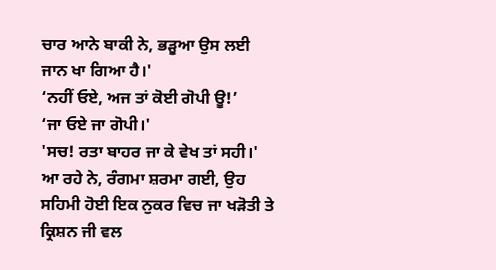ਚਾਰ ਆਨੇ ਬਾਕੀ ਨੇ, ਭੜੂਆ ਉਸ ਲਈ ਜਾਨ ਖਾ ਗਿਆ ਹੈ।'
‘ਨਹੀਂ ਓਏ, ਅਜ ਤਾਂ ਕੋਈ ਗੋਪੀ ਊ!’
‘ਜਾ ਓਏ ਜਾ ਗੋਪੀ।'
'ਸਚ! ਰਤਾ ਬਾਹਰ ਜਾ ਕੇ ਵੇਖ ਤਾਂ ਸਹੀ।'
ਆ ਰਹੇ ਨੇ, ਰੰਗਮਾ ਸ਼ਰਮਾ ਗਈ, ਉਹ ਸਹਿਮੀ ਹੋਈ ਇਕ ਨੁਕਰ ਵਿਚ ਜਾ ਖੜੋਤੀ ਤੇ ਕ੍ਰਿਸ਼ਨ ਜੀ ਵਲ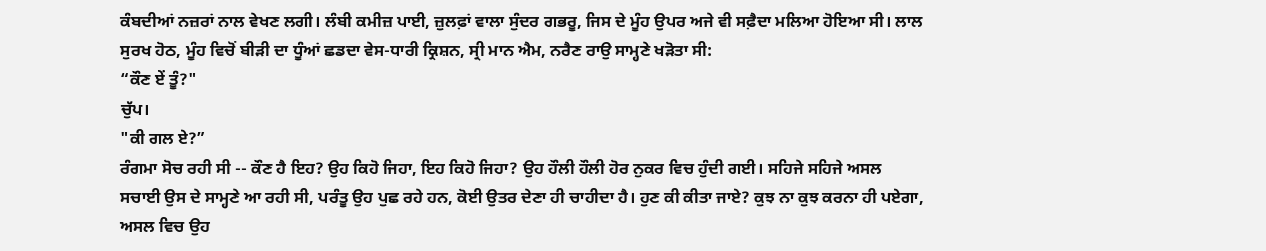ਕੰਬਦੀਆਂ ਨਜ਼ਰਾਂ ਨਾਲ ਵੇਖਣ ਲਗੀ। ਲੰਬੀ ਕਮੀਜ਼ ਪਾਈ, ਜ਼ੁਲਫ਼ਾਂ ਵਾਲਾ ਸੁੰਦਰ ਗਭਰੂ, ਜਿਸ ਦੇ ਮੂੰਹ ਉਪਰ ਅਜੇ ਵੀ ਸਫ਼ੈਦਾ ਮਲਿਆ ਹੋਇਆ ਸੀ। ਲਾਲ ਸੁਰਖ ਹੋਠ, ਮੂੰਹ ਵਿਚੋਂ ਬੀੜੀ ਦਾ ਧੂੰਆਂ ਛਡਦਾ ਵੇਸ-ਧਾਰੀ ਕ੍ਰਿਸ਼ਨ, ਸ੍ਰੀ ਮਾਨ ਐਮ, ਨਰੈਣ ਰਾਉ ਸਾਮ੍ਹਣੇ ਖੜੋਤਾ ਸੀ:
“ਕੌਣ ਏਂ ਤੂੰ?"
ਚੁੱਪ।
"ਕੀ ਗਲ ਏ?”
ਰੰਗਮਾ ਸੋਚ ਰਹੀ ਸੀ -- ਕੌਣ ਹੈ ਇਹ? ਉਹ ਕਿਹੋ ਜਿਹਾ, ਇਹ ਕਿਹੋ ਜਿਹਾ? ਉਹ ਹੌਲੀ ਹੌਲੀ ਹੋਰ ਨੁਕਰ ਵਿਚ ਹੁੰਦੀ ਗਈ। ਸਹਿਜੇ ਸਹਿਜੇ ਅਸਲ ਸਚਾਈ ਉਸ ਦੇ ਸਾਮ੍ਹਣੇ ਆ ਰਹੀ ਸੀ, ਪਰੰਤੂ ਉਹ ਪੁਛ ਰਹੇ ਹਨ, ਕੋਈ ਉਤਰ ਦੇਣਾ ਹੀ ਚਾਹੀਦਾ ਹੈ। ਹੁਣ ਕੀ ਕੀਤਾ ਜਾਏ? ਕੁਝ ਨਾ ਕੁਝ ਕਰਨਾ ਹੀ ਪਏਗਾ, ਅਸਲ ਵਿਚ ਉਹ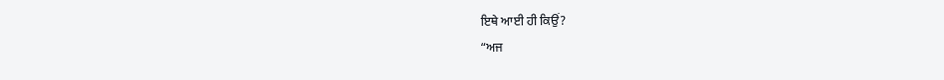ਇਥੇ ਆਈ ਹੀ ਕਿਉਂ?
“ਅਜ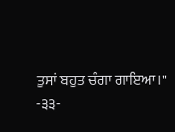ਤੁਸਾਂ ਬਹੁਤ ਚੰਗਾ ਗਾਇਆ।"
-੩੩-